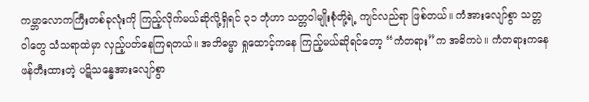ကမ္ဘာလောကကြီးတစ်ခုလုံးကို ကြည့်လိုက်မယ်ဆိုလို့ရှိရင် ၃၁ ဘုံဟာ သတ္တဝါမျိုးစုံတို့ရဲ့ ကျင်လည်ရာ ဖြစ်တယ်။ ကံအားလျော်စွာ သတ္တဝါတွေ သံသရာထဲမှာ လှည့်ပတ်နေကြရတယ်။ အဘိဓမ္မာ ရှုထောင့်ကနေ ကြည့်မယ်ဆိုရင်တော့ “ကံတရား”က အဓိကပဲ။ ကံတရားကနေ ဖန်တီးထားတဲ့ ပဋိသန္ဓေအားလျော်စွာ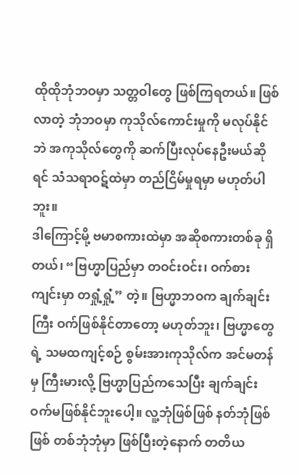ထိုထိုဘုံဘဝမှာ သတ္တဝါတွေ ဖြစ်ကြရတယ်။ ဖြစ်လာတဲ့ ဘုံဘဝမှာ ကုသိုလ်ကောင်းမှုကို မလုပ်နိုင်ဘဲ အကုသိုလ်တွေကို ဆက်ပြီးလုပ်နေဦးမယ်ဆိုရင် သံသရာဝဋ်ထဲမှာ တည်ငြိမ်မှုရမှာ မဟုတ်ပါဘူး။
ဒါကြောင့်မို့ ဗမာစကားထဲမှာ အဆိုစကားတစ်ခု ရှိတယ်၊ “ဗြဟ္မာပြည်မှာ တဝင်းဝင်း၊ ဝက်စားကျင်းမှာ တရှုံ့ရှုံ့” တဲ့။ ဗြဟ္မာဘဝက ချက်ချင်းကြီး ဝက်ဖြစ်နိုင်တာတော့ မဟုတ်ဘူး၊ ဗြဟ္မာတွေရဲ့ သမထကျင့်စဉ် စွမ်းအားကုသိုလ်က အင်မတန်မှ ကြီးမားလို့ ဗြဟ္မာပြည်ကသေပြီး ချက်ချင်း ဝက်မဖြစ်နိုင်ဘူးပေါ့။ လူ့ဘုံဖြစ်ဖြစ် နတ်ဘုံဖြစ်ဖြစ် တစ်ဘုံဘုံမှာ ဖြစ်ပြီးတဲ့နောက် တတိယ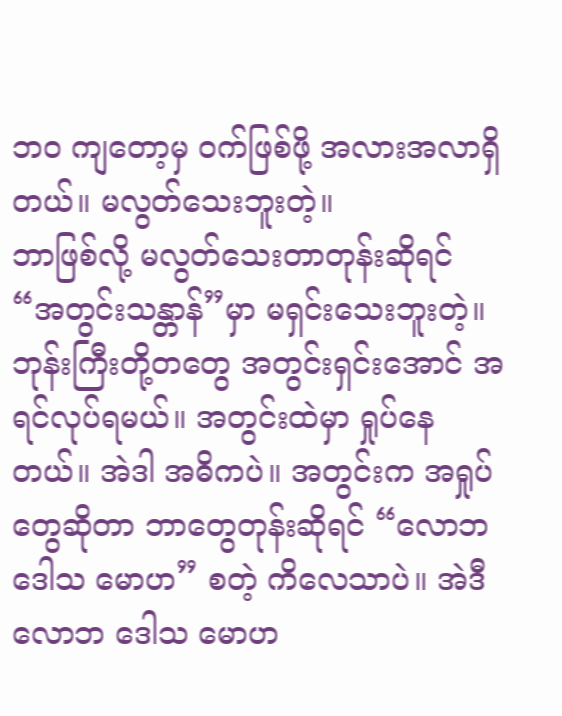ဘဝ ကျတော့မှ ဝက်ဖြစ်ဖို့ အလားအလာရှိတယ်။ မလွတ်သေးဘူးတဲ့။
ဘာဖြစ်လို့ မလွတ်သေးတာတုန်းဆိုရင် “အတွင်းသန္တာန်”မှာ မရှင်းသေးဘူးတဲ့။ ဘုန်းကြီးတို့တတွေ အတွင်းရှင်းအောင် အရင်လုပ်ရမယ်။ အတွင်းထဲမှာ ရှုပ်နေတယ်။ အဲဒါ အဓိကပဲ။ အတွင်းက အရှုပ်တွေဆိုတာ ဘာတွေတုန်းဆိုရင် “လောဘ ဒေါသ မောဟ” စတဲ့ ကိလေသာပဲ။ အဲဒီ လောဘ ဒေါသ မောဟ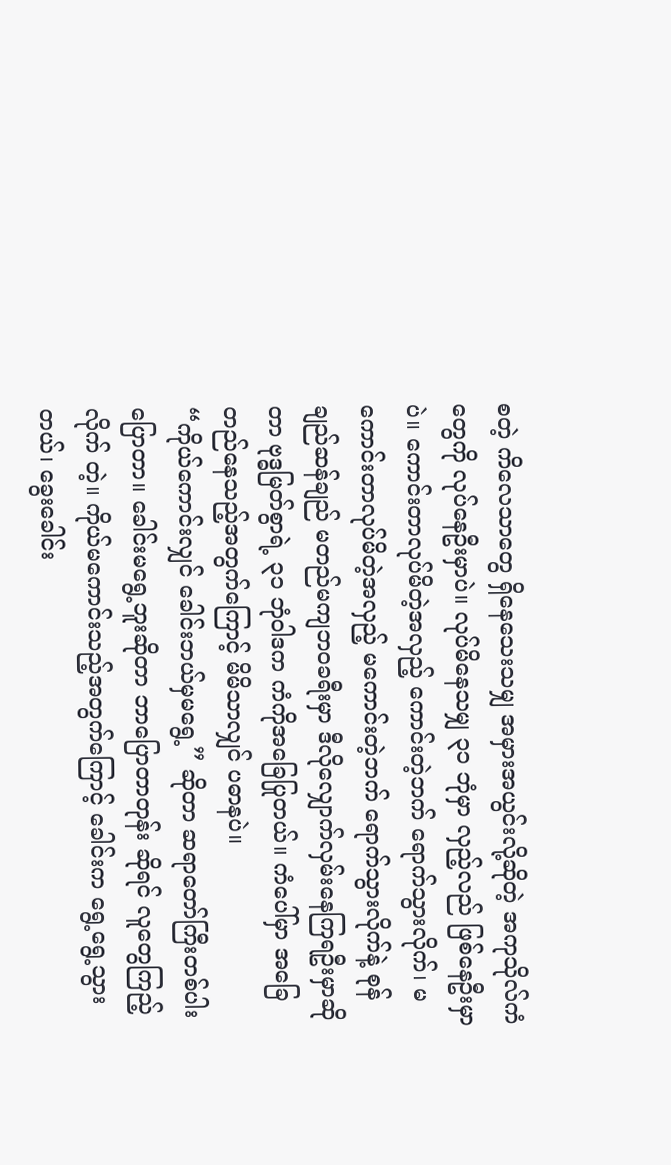စတဲ့ ကိလေသာတွေ ရှိနေသေးသမျှ အမှားအယွင်းလို့ဆိုတဲ့ အကုသိုလ်ကံတွေကို လုပ်နေဦးမှာပဲ။ လုပ်မိနေသမျှ ၃၁ ဘုံမှာ လှည့်လည် ဖြစ်နေဦးမှာပဲ။ ကောင်းတာလုပ်မိတဲ့အလှည့် ကောင်းတဲ့ဘက် ရောက်သွားလိုက်၊ မကောင်းတာလုပ်မိတဲ့အလှည့် မကောင်းတဲ့ဘက် ရောက်သွားလိုက်နဲ့ စုန်ချည်ဆန်ချည် မတည်မကျဘဝခရီးမှာ ဒီလိုလျှောက်လှမ်းနေကြရဦးမှာဆိုတာ ဗုဒ္ဓမြတ်စွာရဲ့ ၃၁ ဘုံဝါဒက ကံကိုအခြေပြုတယ်။ ကံပေါ်မှာ အခြေတည်နေသည့်အတွက်ကြောင့် မိမိသာလျှင် ပဓာနပဲ။
“ကိုယ်ကောင်းလျှင် ခေါင်းဘယ်မှမရွေ့” ဆိုတာ ဆရာတော်ကြီးတစ်ပါး ပြောတာ။ ခေါင်းမရွေ့ဘူးဆိုတာ ဘာပြောတာတုန်း ဆိုရင် လူတွေကြည့်လိုက် တဲ့။ ကိုယ်မကောင်းသည့်အတွက်ကြောင့် ခေါင်းက ရွေ့ရွေ့သွားတယ်၊ ခွေးခေါင်း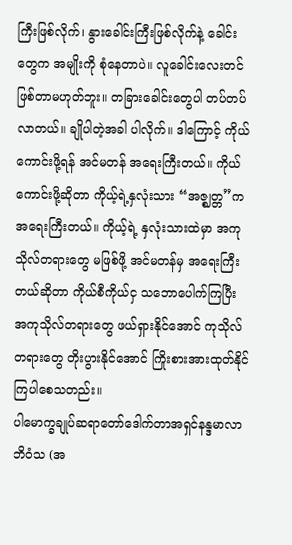ကြီးဖြစ်လိုက်၊ နွားခေါင်းကြီးဖြစ်လိုက်နဲ့ ခေါင်းတွေက အမျိုးကို စုံနေတာပဲ။ လူခေါင်းလေးတင် ဖြစ်တာမဟုတ်ဘူး။ တခြားခေါင်းတွေပါ တပ်တပ်လာတယ်။ ချိုပါတဲ့အခါ ပါလိုက်။ ဒါကြောင့် ကိုယ်ကောင်းဖို့ရန် အင်မတန် အရေးကြီးတယ်။ ကိုယ်ကောင်းဖို့ဆိုတာ ကိုယ့်ရဲ့နှလုံးသား “အဇ္ဈတ္တ”က အရေးကြီးတယ်။ ကိုယ့်ရဲ့ နှလုံးသားထဲမှာ အကုသိုလ်တရားတွေ မဖြစ်ဖို့ အင်မတန်မှ အရေးကြီးတယ်ဆိုတာ ကိုယ်စီကိုယ်ငှ သဘောပေါက်ကြပြီး အကုသိုလ်တရားတွေ ဖယ်ရှားနိုင်အောင် ကုသိုလ်တရားတွေ တိုးပွားနိုင်အောင် ကြိုးစားအားထုတ်နိုင်ကြပါစေသတည်း။
ပါမောက္ခချုပ်ဆရာတော်ဒေါက်တာအရှင်နန္ဒမာလာဘိဝံသ (အ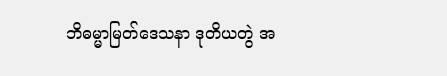ဘိဓမ္မာမြတ်ဒေသနာ ဒုတိယတွဲ အ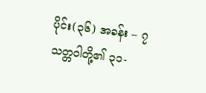ပိုင်း(၃၆) အခန်း – ၇ သတ္တဝါတို့၏ ၃၁-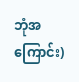ဘုံအကြောင်း)